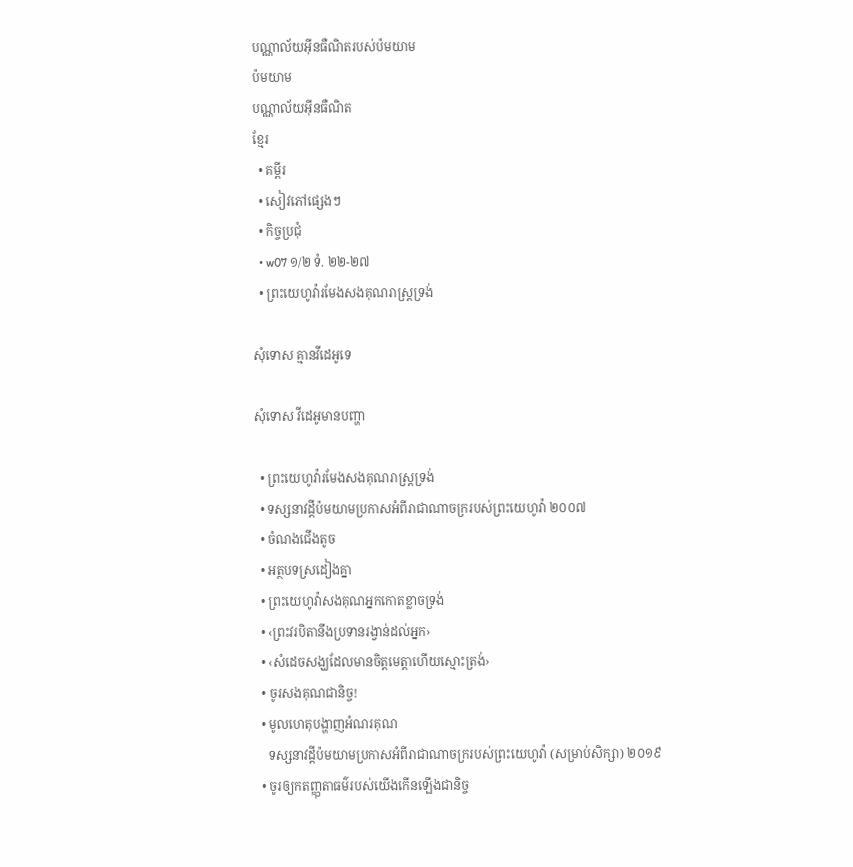បណ្ណាល័យអ៊ីនធឺណិតរបស់ប៉មយាម
ប៉មយាម
បណ្ណាល័យអ៊ីនធឺណិត
ខ្មែរ
  • គម្ពីរ
  • សៀវភៅផ្សេងៗ
  • កិច្ចប្រជុំ
  • w07 ១/២ ទំ. ២២-២៧
  • ព្រះយេហូវ៉ារមែងសងគុណរាស្ដ្រទ្រង់

សុំទោស គ្មានវីដេអូទេ

សុំទោស វីដេអូមានបញ្ហា

  • ព្រះយេហូវ៉ារមែងសងគុណរាស្ដ្រទ្រង់
  • ទស្សនាវដ្ដីប៉មយាមប្រកាសអំពីរាជាណាចក្ររបស់ព្រះយេហូវ៉ា ២០០៧
  • ចំណងជើងតូច
  • អត្ថបទស្រដៀងគ្នា
  • ព្រះយេហូវ៉ាសងគុណអ្នកកោតខ្លាចទ្រង់
  • ‹ព្រះវរបិតានឹងប្រទានរង្វាន់ដល់អ្នក›
  • ‹សំដេចសង្ឃដែលមានចិត្តមេត្ដាហើយស្មោះត្រង់›
  • ចូរសងគុណជានិច្ច!
  • មូលហេតុបង្ហាញអំណរគុណ
    ទស្សនាវដ្ដីប៉មយាមប្រកាសអំពីរាជាណាចក្ររបស់ព្រះយេហូវ៉ា (សម្រាប់សិក្សា) ២០១៩
  • ចូរឲ្យកតញ្ញុតាធម៌របស់យើងកើនឡើងជានិច្ច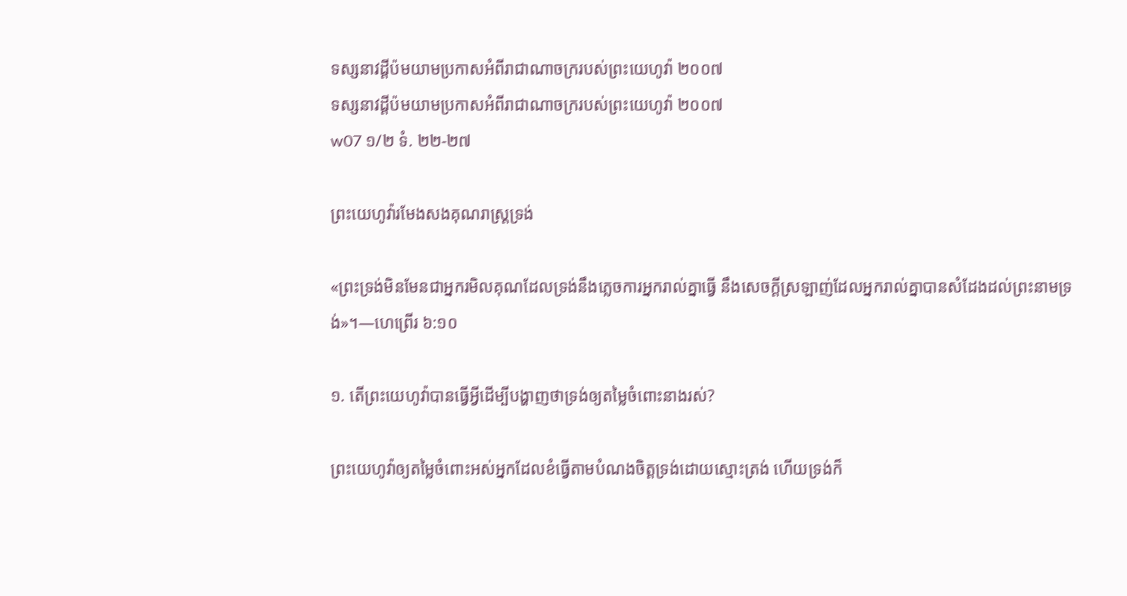ទស្សនាវដ្ដីប៉មយាមប្រកាសអំពីរាជាណាចក្ររបស់ព្រះយេហូវ៉ា ២០០៧
ទស្សនាវដ្ដីប៉មយាមប្រកាសអំពីរាជាណាចក្ររបស់ព្រះយេហូវ៉ា ២០០៧
w07 ១/២ ទំ. ២២-២៧

ព្រះយេហូវ៉ារមែងសងគុណរាស្ត្រទ្រង់

«ព្រះទ្រង់មិនមែនជាអ្នករមិលគុណដែលទ្រង់នឹងភ្លេចការអ្នករាល់គ្នាធ្វើ នឹងសេចក្ដីស្រឡាញ់ដែលអ្នករាល់គ្នាបានសំដែងដល់ព្រះនាមទ្រង់»។—ហេព្រើរ ៦:១០

១. តើព្រះយេហូវ៉ាបានធ្វើអ្វីដើម្បីបង្ហាញថាទ្រង់ឲ្យតម្លៃចំពោះនាងរស់?

ព្រះយេហូវ៉ាឲ្យតម្លៃចំពោះអស់អ្នកដែលខំធ្វើតាមបំណងចិត្តទ្រង់ដោយស្មោះត្រង់ ហើយទ្រង់ក៏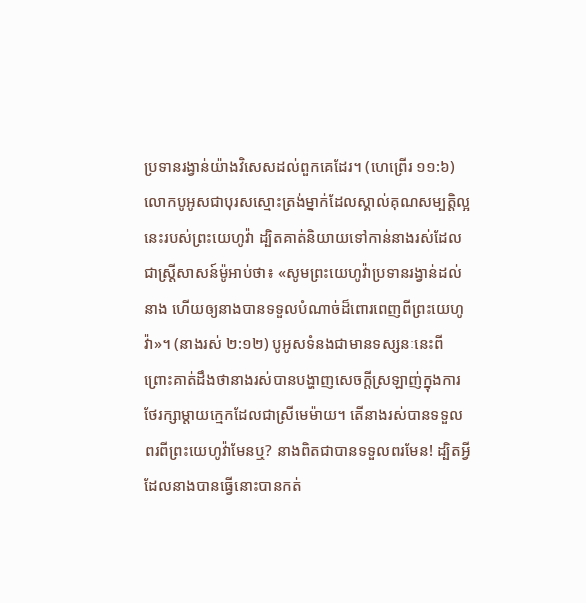ប្រទានរង្វាន់យ៉ាងវិសេសដល់ពួកគេដែរ។ (ហេព្រើរ ១១:៦) លោកបូអូសជាបុរសស្មោះត្រង់ម្នាក់ដែលស្គាល់គុណសម្បត្ដិល្អនេះរបស់ព្រះយេហូវ៉ា ដ្បិតគាត់និយាយទៅកាន់នាងរស់ដែលជាស្ត្រីសាសន៍ម៉ូអាប់ថា៖ «សូមព្រះយេហូវ៉ាប្រទានរង្វាន់ដល់នាង ហើយឲ្យនាងបានទទួលបំណាច់ដ៏ពោរពេញពីព្រះយេហូវ៉ា»។ (នាងរស់ ២:១២) បូអូសទំនងជាមានទស្សនៈនេះពីព្រោះគាត់ដឹងថានាងរស់បានបង្ហាញសេចក្ដីស្រឡាញ់ក្នុងការថែរក្សាម្ដាយក្មេកដែលជាស្រីមេម៉ាយ។ តើនាងរស់បានទទួលពរពីព្រះយេហូវ៉ាមែនឬ? នាងពិតជាបានទទួលពរមែន! ដ្បិតអ្វីដែលនាងបានធ្វើនោះបានកត់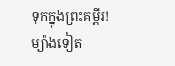ទុកក្នុងព្រះគម្ពីរ! ម្យ៉ាងទៀត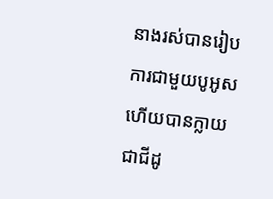នាងរស់បានរៀបការជាមួយបូអូសហើយបានក្លាយជាជីដូ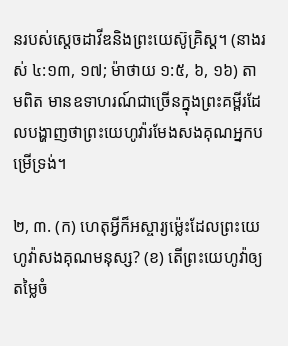នរបស់ស្តេចដាវីឌនិងព្រះយេស៊ូគ្រិស្ត។ (នាងរស់ ៤:១៣, ១៧; ម៉ាថាយ ១:៥, ៦, ១៦) តាមពិត មានឧទាហរណ៍ជាច្រើនក្នុងព្រះគម្ពីរដែលបង្ហាញថាព្រះយេហូវ៉ារមែងសងគុណអ្នកបម្រើទ្រង់។

២, ៣. (ក) ហេតុអ្វីក៏អស្ចារ្យម្ល៉េះដែលព្រះយេហូវ៉ាសងគុណមនុស្ស? (ខ) តើព្រះយេហូវ៉ាឲ្យតម្លៃចំ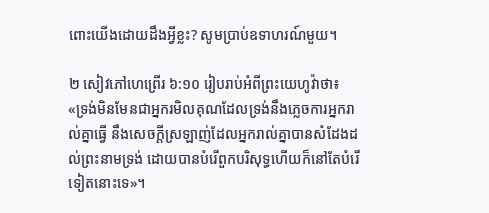ពោះយើងដោយដឹងអ្វីខ្លះ? សូមប្រាប់ឧទាហរណ៍មួយ។

២ សៀវភៅហេព្រើរ ៦:១០ រៀបរាប់អំពីព្រះយេហូវ៉ាថា៖ «ទ្រង់មិនមែនជាអ្នករមិលគុណដែលទ្រង់នឹងភ្លេចការអ្នករាល់គ្នាធ្វើ នឹងសេចក្ដីស្រឡាញ់ដែលអ្នករាល់គ្នាបានសំដែងដល់ព្រះនាមទ្រង់ ដោយបានបំរើពួកបរិសុទ្ធហើយក៏នៅតែបំរើទៀតនោះទេ»។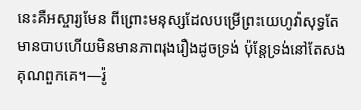នេះគឺអស្ចារ្យមែន ពីព្រោះមនុស្សដែលបម្រើព្រះយេហូវ៉ាសុទ្ធតែមានបាបហើយមិនមានភាពរុងរឿងដូចទ្រង់ ប៉ុន្តែទ្រង់នៅតែសងគុណពួកគេ។—រ៉ូ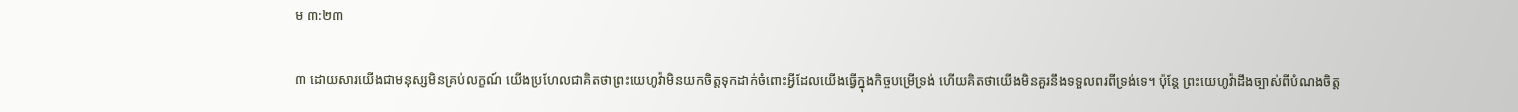ម ៣:២៣

៣ ដោយសារយើងជាមនុស្សមិនគ្រប់លក្ខណ៍ យើងប្រហែលជាគិតថាព្រះយេហូវ៉ាមិនយកចិត្តទុកដាក់ចំពោះអ្វីដែលយើងធ្វើក្នុងកិច្ចបម្រើទ្រង់ ហើយគិតថាយើងមិនគួរនឹងទទួលពរពីទ្រង់ទេ។ ប៉ុន្តែ ព្រះយេហូវ៉ាដឹងច្បាស់ពីបំណងចិត្ត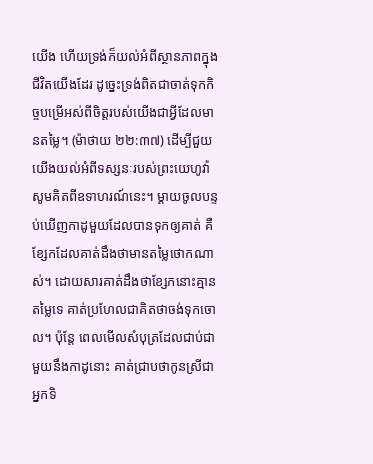យើង ហើយទ្រង់ក៏យល់អំពីស្ថានភាពក្នុងជីវិតយើងដែរ ដូច្នេះទ្រង់ពិតជាចាត់ទុកកិច្ចបម្រើអស់ពីចិត្តរបស់យើងជាអ្វីដែលមានតម្លៃ។ (ម៉ាថាយ ២២:៣៧) ដើម្បីជួយយើងយល់អំពីទស្សនៈរបស់ព្រះយេហូវ៉ា សូមគិតពីឧទាហរណ៍នេះ។ ម្ដាយចូលបន្ទប់ឃើញកាដូមួយដែលបានទុកឲ្យគាត់ គឺខ្សែកដែលគាត់ដឹងថាមានតម្លៃថោកណាស់។ ដោយសារគាត់ដឹងថាខ្សែកនោះគ្មានតម្លៃទេ គាត់ប្រហែលជាគិតថាចង់ទុកចោល។ ប៉ុន្តែ ពេលមើលសំបុត្រដែលជាប់ជាមួយនឹងកាដូនោះ គាត់ជ្រាបថាកូនស្រីជាអ្នកទិ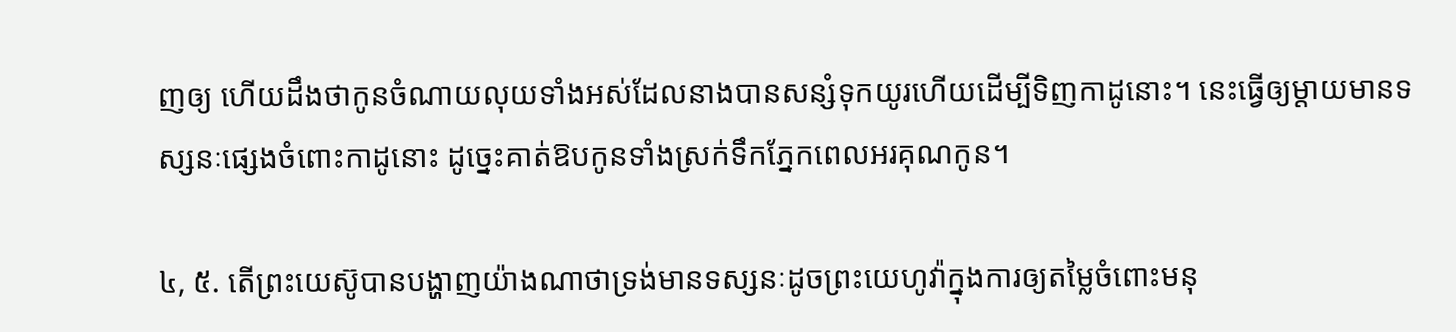ញឲ្យ ហើយដឹងថាកូនចំណាយលុយទាំងអស់ដែលនាងបានសន្សំទុកយូរហើយដើម្បីទិញកាដូនោះ។ នេះធ្វើឲ្យម្ដាយមានទស្សនៈផ្សេងចំពោះកាដូនោះ ដូច្នេះគាត់ឱបកូនទាំងស្រក់ទឹកភ្នែកពេលអរគុណកូន។

៤, ៥. តើព្រះយេស៊ូបានបង្ហាញយ៉ាងណាថាទ្រង់មានទស្សនៈដូចព្រះយេហូវ៉ាក្នុងការឲ្យតម្លៃចំពោះមនុ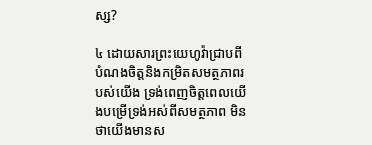ស្ស?

៤ ដោយសារព្រះយេហូវ៉ាជ្រាបពីបំណងចិត្តនិងកម្រិតសមត្ថភាពរបស់យើង ទ្រង់ពេញចិត្តពេលយើងបម្រើទ្រង់អស់ពីសមត្ថភាព មិនថាយើងមានស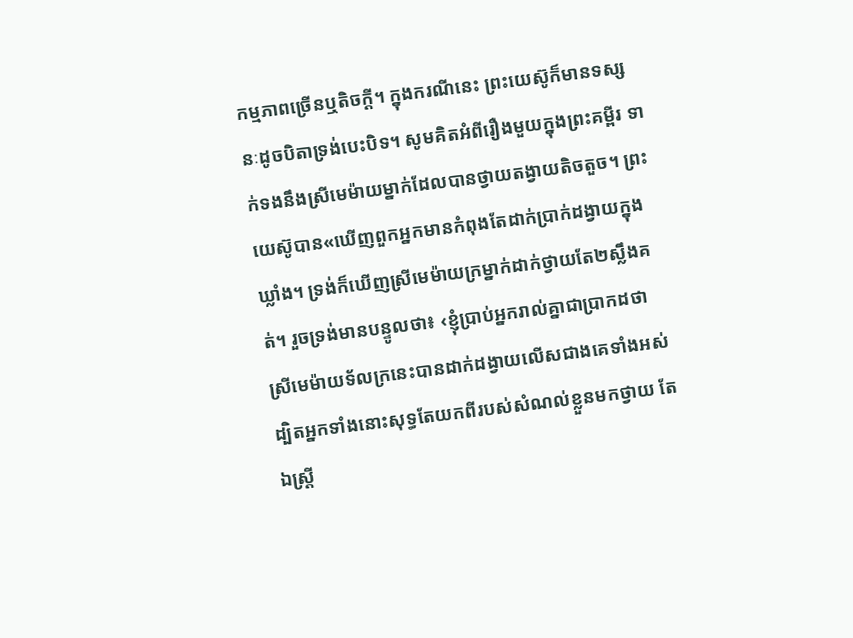កម្មភាពច្រើនឬតិចក្ដី។ ក្នុងករណីនេះ ព្រះយេស៊ូក៏មានទស្សនៈដូចបិតាទ្រង់បេះបិទ។ សូមគិតអំពីរឿងមួយក្នុងព្រះគម្ពីរ ទាក់ទងនឹងស្រីមេម៉ាយម្នាក់ដែលបានថ្វាយតង្វាយតិចតួច។ ព្រះយេស៊ូបាន«ឃើញពួកអ្នកមានកំពុងតែដាក់ប្រាក់ដង្វាយក្នុងឃ្លាំង។ ទ្រង់ក៏ឃើញស្រីមេម៉ាយក្រម្នាក់ដាក់ថ្វាយតែ២ស្លឹងគត់។ រួចទ្រង់មានបន្ទូលថា៖ ‹ខ្ញុំប្រាប់អ្នករាល់គ្នាជាប្រាកដថា ស្រីមេម៉ាយទ័លក្រនេះបានដាក់ដង្វាយលើសជាងគេទាំងអស់ ដ្បិតអ្នកទាំងនោះសុទ្ធតែយកពីរបស់សំណល់ខ្លួនមកថ្វាយ តែឯស្ត្រី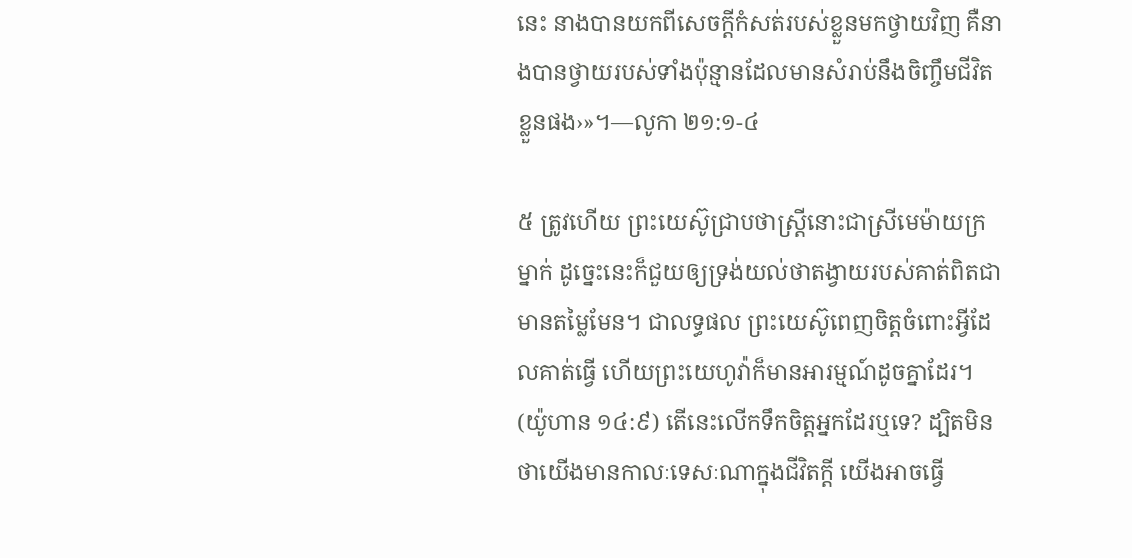នេះ នាងបានយកពីសេចក្ដីកំសត់របស់ខ្លួនមកថ្វាយវិញ គឺនាងបានថ្វាយរបស់ទាំងប៉ុន្មានដែលមានសំរាប់នឹងចិញ្ចឹមជីវិតខ្លួនផង›»។—លូកា ២១:១-៤

៥ ត្រូវហើយ ព្រះយេស៊ូជ្រាបថាស្ត្រីនោះជាស្រីមេម៉ាយក្រម្នាក់ ដូច្នេះនេះក៏ជួយឲ្យទ្រង់យល់ថាតង្វាយរបស់គាត់ពិតជាមានតម្លៃមែន។ ជាលទ្ធផល ព្រះយេស៊ូពេញចិត្តចំពោះអ្វីដែលគាត់ធ្វើ ហើយព្រះយេហូវ៉ាក៏មានអារម្មណ៍ដូចគ្នាដែរ។ (យ៉ូហាន ១៤:៩) តើនេះលើកទឹកចិត្តអ្នកដែរឬទេ? ដ្បិតមិនថាយើងមានកាលៈទេសៈណាក្នុងជីវិតក្ដី យើងអាចធ្វើ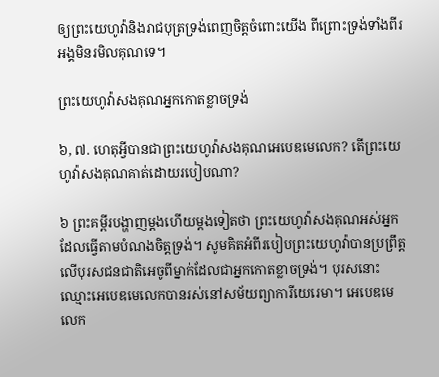ឲ្យព្រះយេហូវ៉ានិងរាជបុត្រទ្រង់ពេញចិត្តចំពោះយើង ពីព្រោះទ្រង់ទាំងពីរអង្គមិនរមិលគុណទេ។

ព្រះយេហូវ៉ាសងគុណអ្នកកោតខ្លាចទ្រង់

៦, ៧. ហេតុអ្វីបានជាព្រះយេហូវ៉ាសងគុណអេបេឌមេលេក? តើព្រះយេហូវ៉ាសងគុណគាត់ដោយរបៀបណា?

៦ ព្រះគម្ពីរបង្ហាញម្ដងហើយម្ដងទៀតថា ព្រះយេហូវ៉ាសងគុណអស់អ្នកដែលធ្វើតាមបំណងចិត្តទ្រង់។ សូមគិតអំពីរបៀបព្រះយេហូវ៉ាបានប្រព្រឹត្តលើបុរសជនជាតិអេចូពីម្នាក់ដែលជាអ្នកកោតខ្លាចទ្រង់។ បុរសនោះឈ្មោះអេបេឌមេលេកបានរស់នៅសម័យព្យាការីយេរេមា។ អេបេឌមេលេក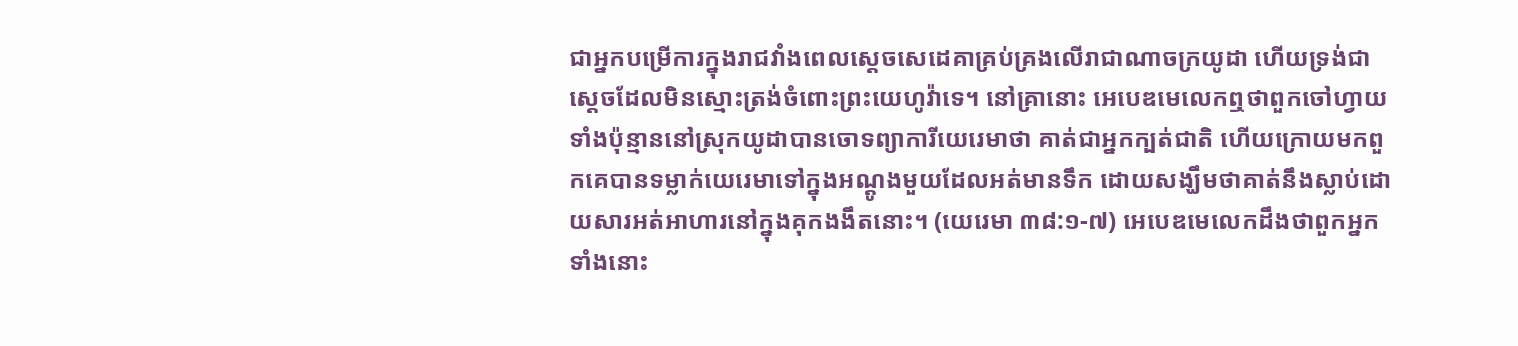ជាអ្នកបម្រើការក្នុងរាជវាំងពេលស្តេចសេដេគាគ្រប់គ្រងលើរាជាណាចក្រយូដា ហើយទ្រង់ជាស្តេចដែលមិនស្មោះត្រង់ចំពោះព្រះយេហូវ៉ាទេ។ នៅគ្រានោះ អេបេឌមេលេកឮថាពួកចៅហ្វាយទាំងប៉ុន្មាននៅស្រុកយូដាបានចោទព្យាការីយេរេមាថា គាត់ជាអ្នកក្បត់ជាតិ ហើយក្រោយមកពួកគេបានទម្លាក់យេរេមាទៅក្នុងអណ្ដូងមួយដែលអត់មានទឹក ដោយសង្ឃឹមថាគាត់នឹងស្លាប់ដោយសារអត់អាហារនៅក្នុងគុកងងឹតនោះ។ (យេរេមា ៣៨:១-៧) អេបេឌមេលេកដឹងថាពួកអ្នកទាំងនោះ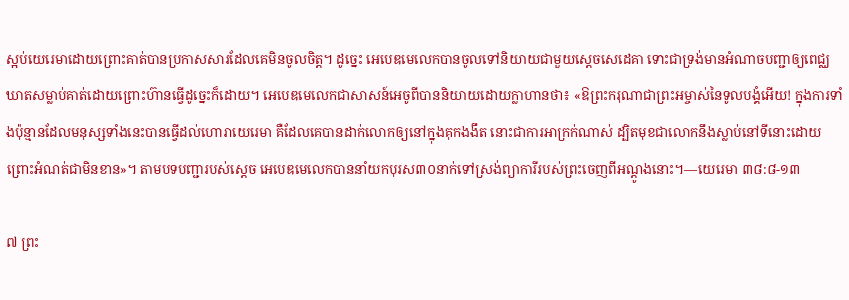ស្អប់យេរេមាដោយព្រោះគាត់បានប្រកាសសារដែលគេមិនចូលចិត្ត។ ដូច្នេះ អេបេឌមេលេកបានចូលទៅនិយាយជាមួយស្តេចសេដេគា ទោះជាទ្រង់មានអំណាចបញ្ជាឲ្យពេជ្ឈឃាតសម្លាប់គាត់ដោយព្រោះហ៊ានធ្វើដូច្នេះក៏ដោយ។ អេបេឌមេលេកជាសាសន៍អេចូពីបាននិយាយដោយក្លាហានថា៖ «ឱព្រះករុណាជាព្រះអម្ចាស់នៃទូលបង្គំអើយ! ក្នុងការទាំងប៉ុន្មានដែលមនុស្សទាំងនេះបានធ្វើដល់ហោរាយេរេមា គឺដែលគេបានដាក់លោកឲ្យនៅក្នុងគុកងងឹត នោះជាការអាក្រក់ណាស់ ដ្បិតមុខជាលោកនឹងស្លាប់នៅទីនោះដោយព្រោះអំណត់ជាមិនខាន»។ តាមបទបញ្ជារបស់ស្តេច អេបេឌមេលេកបាននាំយកបុរស៣០នាក់ទៅស្រង់ព្យាការីរបស់ព្រះចេញពីអណ្ដូងនោះ។—យេរេមា ៣៨:៨-១៣

៧ ព្រះ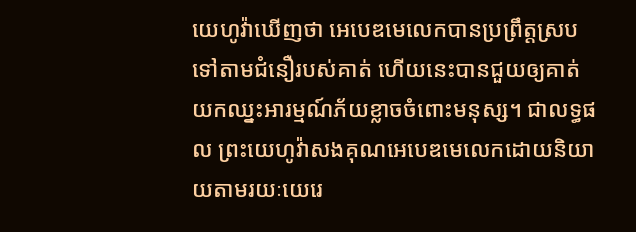យេហូវ៉ាឃើញថា អេបេឌមេលេកបានប្រព្រឹត្តស្របទៅតាមជំនឿរបស់គាត់ ហើយនេះបានជួយឲ្យគាត់យកឈ្នះអារម្មណ៍ភ័យខ្លាចចំពោះមនុស្ស។ ជាលទ្ធផល ព្រះយេហូវ៉ាសងគុណអេបេឌមេលេកដោយនិយាយតាមរយៈយេរេ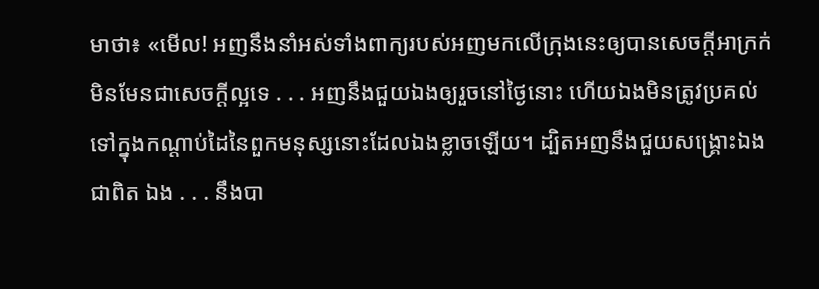មាថា៖ «មើល! អញនឹងនាំអស់ទាំងពាក្យរបស់អញមកលើក្រុងនេះឲ្យបានសេចក្ដីអាក្រក់មិនមែនជាសេចក្ដីល្អទេ . . . អញនឹងជួយឯងឲ្យរួចនៅថ្ងៃនោះ ហើយឯងមិនត្រូវប្រគល់ទៅក្នុងកណ្ដាប់ដៃនៃពួកមនុស្សនោះដែលឯងខ្លាចឡើយ។ ដ្បិតអញនឹងជួយសង្គ្រោះឯងជាពិត ឯង . . . នឹងបា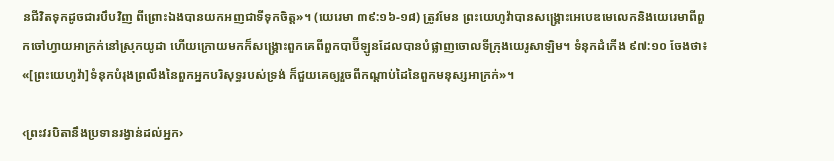នជីវិតទុកដូចជារបឹបវិញ ពីព្រោះឯងបានយកអញជាទីទុកចិត្ត»។ (យេរេមា ៣៩:១៦-១៨) ត្រូវមែន ព្រះយេហូវ៉ាបានសង្គ្រោះអេបេឌមេលេកនិងយេរេមាពីពួកចៅហ្វាយអាក្រក់នៅស្រុកយូដា ហើយក្រោយមកក៏សង្គ្រោះពួកគេពីពួកបាប៊ីឡូនដែលបានបំផ្លាញចោលទីក្រុងយេរូសាឡិម។ ទំនុកដំកើង ៩៧:១០ ចែងថា៖ «[ព្រះយេហូវ៉ា]ទំនុកបំរុងព្រលឹងនៃពួកអ្នកបរិសុទ្ធរបស់ទ្រង់ ក៏ជួយគេឲ្យរួចពីកណ្ដាប់ដៃនៃពួកមនុស្សអាក្រក់»។

‹ព្រះវរបិតានឹងប្រទានរង្វាន់ដល់អ្នក›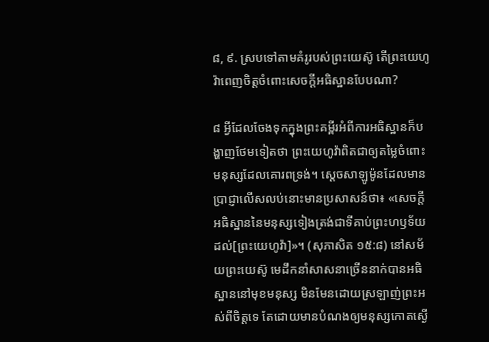៨, ៩. ស្របទៅតាមគំរូរបស់ព្រះយេស៊ូ តើព្រះយេហូវ៉ាពេញចិត្តចំពោះសេចក្ដីអធិស្ឋានបែបណា?

៨ អ្វីដែលចែងទុកក្នុងព្រះគម្ពីរអំពីការអធិស្ឋានក៏បង្ហាញថែមទៀតថា ព្រះយេហូវ៉ាពិតជាឲ្យតម្លៃចំពោះមនុស្សដែលគោរពទ្រង់។ ស្តេចសាឡូម៉ូនដែលមានប្រាជ្ញាលើសលប់នោះមានប្រសាសន៍ថា៖ «សេចក្ដីអធិស្ឋាននៃមនុស្សទៀងត្រង់ជាទីគាប់ព្រះហឫទ័យដល់[ព្រះយេហូវ៉ា]»។ (សុភាសិត ១៥:៨) នៅសម័យព្រះយេស៊ូ មេដឹកនាំសាសនាច្រើននាក់បានអធិស្ឋាននៅមុខមនុស្ស មិនមែនដោយស្រឡាញ់ព្រះអស់ពីចិត្តទេ តែដោយមានបំណងឲ្យមនុស្សកោតស្ងើ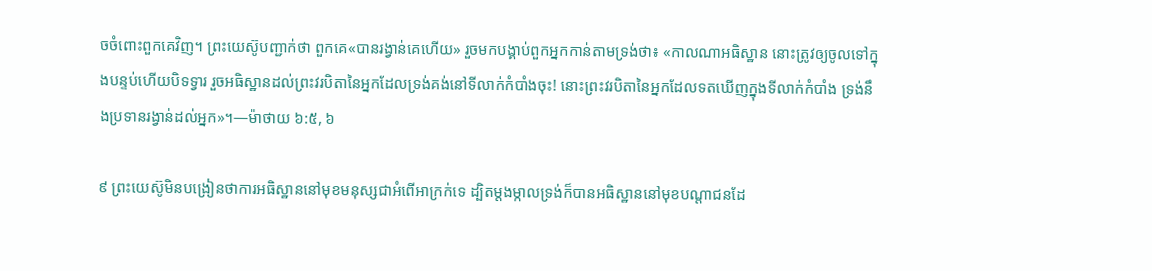ចចំពោះពួកគេវិញ។ ព្រះយេស៊ូបញ្ជាក់ថា ពួកគេ«បានរង្វាន់គេហើយ» រួចមកបង្គាប់ពួកអ្នកកាន់តាមទ្រង់ថា៖ «កាលណាអធិស្ឋាន នោះត្រូវឲ្យចូលទៅក្នុងបន្ទប់ហើយបិទទ្វារ រួចអធិស្ឋានដល់ព្រះវរបិតានៃអ្នកដែលទ្រង់គង់នៅទីលាក់កំបាំងចុះ! នោះព្រះវរបិតានៃអ្នកដែលទតឃើញក្នុងទីលាក់កំបាំង ទ្រង់នឹងប្រទានរង្វាន់ដល់អ្នក»។—ម៉ាថាយ ៦:៥, ៦

៩ ព្រះយេស៊ូមិនបង្រៀនថាការអធិស្ឋាននៅមុខមនុស្សជាអំពើអាក្រក់ទេ ដ្បិតម្ដងម្កាលទ្រង់ក៏បានអធិស្ឋាននៅមុខបណ្ដាជនដែ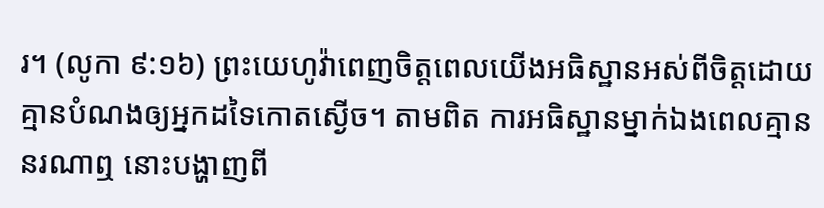រ។ (លូកា ៩:១៦) ព្រះយេហូវ៉ាពេញចិត្តពេលយើងអធិស្ឋានអស់ពីចិត្តដោយគ្មានបំណងឲ្យអ្នកដទៃកោតស្ងើច។ តាមពិត ការអធិស្ឋានម្នាក់ឯងពេលគ្មាននរណាឮ នោះបង្ហាញពី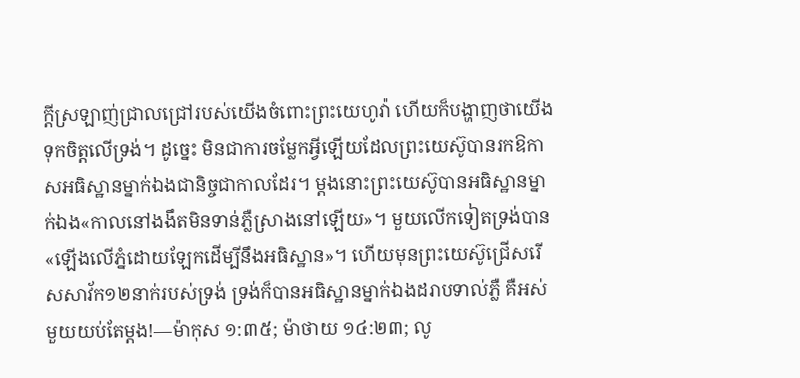ក្ដីស្រឡាញ់ជ្រាលជ្រៅរបស់យើងចំពោះព្រះយេហូវ៉ា ហើយក៏បង្ហាញថាយើងទុកចិត្តលើទ្រង់។ ដូច្នេះ មិនជាការចម្លែកអ្វីឡើយដែលព្រះយេស៊ូបានរកឱកាសអធិស្ឋានម្នាក់ឯងជានិច្ចជាកាលដែរ។ ម្ដងនោះព្រះយេស៊ូបានអធិស្ឋានម្នាក់ឯង«កាលនៅងងឹតមិនទាន់ភ្លឺស្រាងនៅឡើយ»។ មួយលើកទៀតទ្រង់បាន«ឡើងលើភ្នំដោយឡែកដើម្បីនឹងអធិស្ឋាន»។ ហើយមុនព្រះយេស៊ូជ្រើសរើសសាវ័ក១២នាក់របស់ទ្រង់ ទ្រង់ក៏បានអធិស្ឋានម្នាក់ឯងដរាបទាល់ភ្លឺ គឺអស់មួយយប់តែម្ដង!—ម៉ាកុស ១:៣៥; ម៉ាថាយ ១៤:២៣; លូ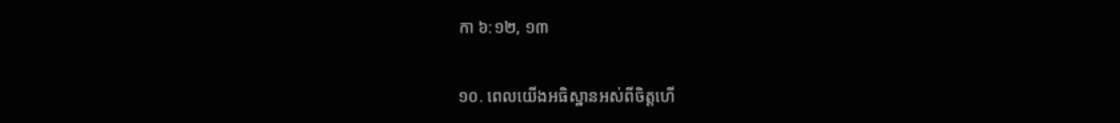កា ៦:១២, ១៣

១០. ពេលយើងអធិស្ឋានអស់ពីចិត្តហើ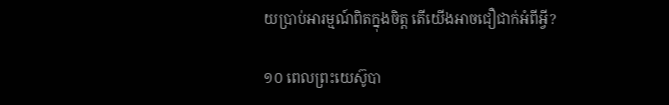យប្រាប់អារម្មណ៍ពិតក្នុងចិត្ត តើយើងអាចជឿជាក់អំពីអ្វី?

១០ ពេលព្រះយេស៊ូបា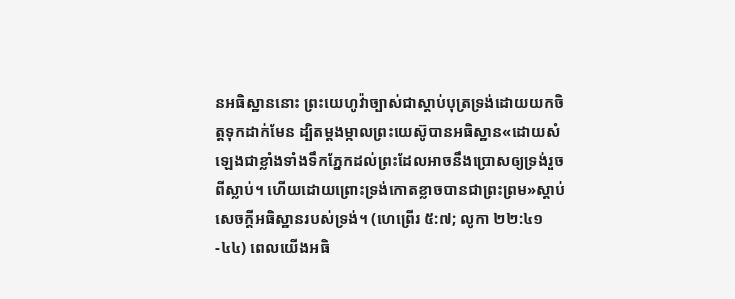នអធិស្ឋាននោះ ព្រះយេហូវ៉ាច្បាស់ជាស្ដាប់បុត្រទ្រង់ដោយយកចិត្តទុកដាក់មែន ដ្បិតម្ដងម្កាលព្រះយេស៊ូបានអធិស្ឋាន«ដោយសំឡេងជាខ្លាំងទាំងទឹកភ្នែកដល់ព្រះដែលអាចនឹងប្រោសឲ្យទ្រង់រួចពីស្លាប់។ ហើយដោយព្រោះទ្រង់កោតខ្លាចបានជាព្រះព្រម»ស្ដាប់សេចក្ដីអធិស្ឋានរបស់ទ្រង់។ (ហេព្រើរ ៥:៧; លូកា ២២:៤១-៤៤) ពេលយើងអធិ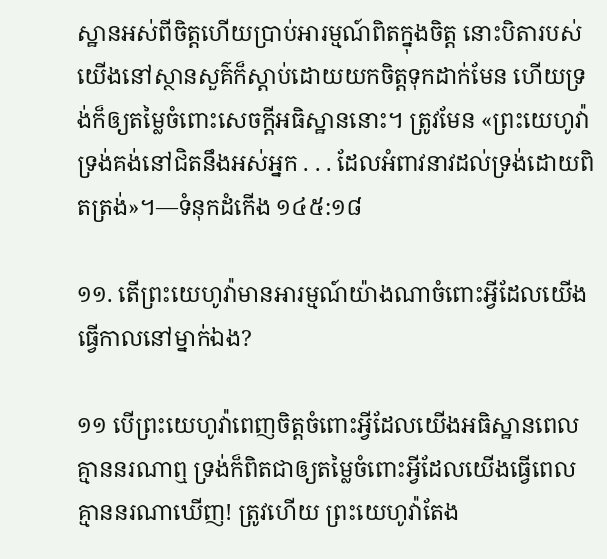ស្ឋានអស់ពីចិត្តហើយប្រាប់អារម្មណ៍ពិតក្នុងចិត្ត នោះបិតារបស់យើងនៅស្ថានសួគ៌ក៏ស្ដាប់ដោយយកចិត្តទុកដាក់មែន ហើយទ្រង់ក៏ឲ្យតម្លៃចំពោះសេចក្ដីអធិស្ឋាននោះ។ ត្រូវមែន «ព្រះយេហូវ៉ាទ្រង់គង់នៅជិតនឹងអស់អ្នក . . . ដែលអំពាវនាវដល់ទ្រង់ដោយពិតត្រង់»។—ទំនុកដំកើង ១៤៥:១៨

១១. តើព្រះយេហូវ៉ាមានអារម្មណ៍យ៉ាងណាចំពោះអ្វីដែលយើងធ្វើកាលនៅម្នាក់ឯង?

១១ បើព្រះយេហូវ៉ាពេញចិត្តចំពោះអ្វីដែលយើងអធិស្ឋានពេលគ្មាននរណាឮ ទ្រង់ក៏ពិតជាឲ្យតម្លៃចំពោះអ្វីដែលយើងធ្វើពេលគ្មាននរណាឃើញ! ត្រូវហើយ ព្រះយេហូវ៉ាតែង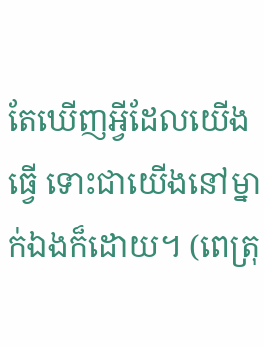តែឃើញអ្វីដែលយើងធ្វើ ទោះជាយើងនៅម្នាក់ឯងក៏ដោយ។ (ពេត្រុ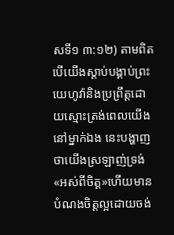សទី១ ៣:១២) តាមពិត បើយើងស្ដាប់បង្គាប់ព្រះយេហូវ៉ានិងប្រព្រឹត្តដោយស្មោះត្រង់ពេលយើងនៅម្នាក់ឯង នេះបង្ហាញថាយើងស្រឡាញ់ទ្រង់«អស់ពីចិត្ត»ហើយមានបំណងចិត្តល្អដោយចង់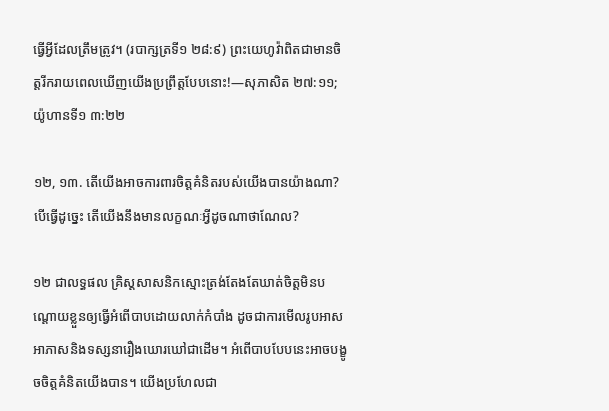ធ្វើអ្វីដែលត្រឹមត្រូវ។ (របាក្សត្រទី១ ២៨:៩) ព្រះយេហូវ៉ាពិតជាមានចិត្តរីករាយពេលឃើញយើងប្រព្រឹត្តបែបនោះ!—សុភាសិត ២៧:១១; យ៉ូហានទី១ ៣:២២

១២, ១៣. តើយើងអាចការពារចិត្តគំនិតរបស់យើងបានយ៉ាងណា? បើធ្វើដូច្នេះ តើយើងនឹងមានលក្ខណៈអ្វីដូចណាថាណែល?

១២ ជាលទ្ធផល គ្រិស្តសាសនិកស្មោះត្រង់តែងតែឃាត់ចិត្តមិនបណ្ដោយខ្លួនឲ្យធ្វើអំពើបាបដោយលាក់កំបាំង ដូចជាការមើលរូបអាសអាភាសនិងទស្សនារឿងឃោរឃៅជាដើម។ អំពើបាបបែបនេះអាចបង្ខូចចិត្តគំនិតយើងបាន។ យើងប្រហែលជា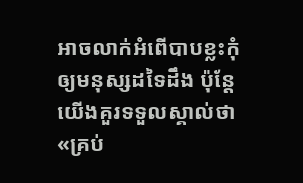អាចលាក់អំពើបាបខ្លះកុំឲ្យមនុស្សដទៃដឹង ប៉ុន្តែយើងគួរទទួលស្គាល់ថា «គ្រប់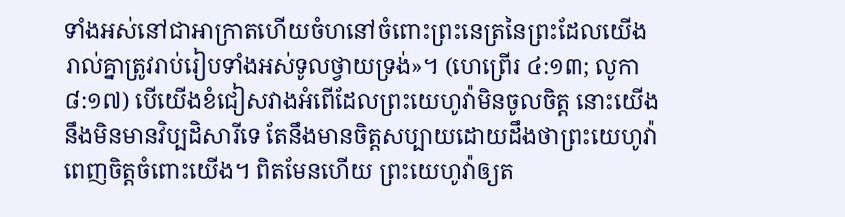ទាំងអស់នៅជាអាក្រាតហើយចំហនៅចំពោះព្រះនេត្រនៃព្រះដែលយើងរាល់គ្នាត្រូវរាប់រៀបទាំងអស់ទូលថ្វាយទ្រង់»។ (ហេព្រើរ ៤:១៣; លូកា ៨:១៧) បើយើងខំជៀសវាងអំពើដែលព្រះយេហូវ៉ាមិនចូលចិត្ត នោះយើងនឹងមិនមានវិប្បដិសារីទេ តែនឹងមានចិត្តសប្បាយដោយដឹងថាព្រះយេហូវ៉ាពេញចិត្តចំពោះយើង។ ពិតមែនហើយ ព្រះយេហូវ៉ាឲ្យត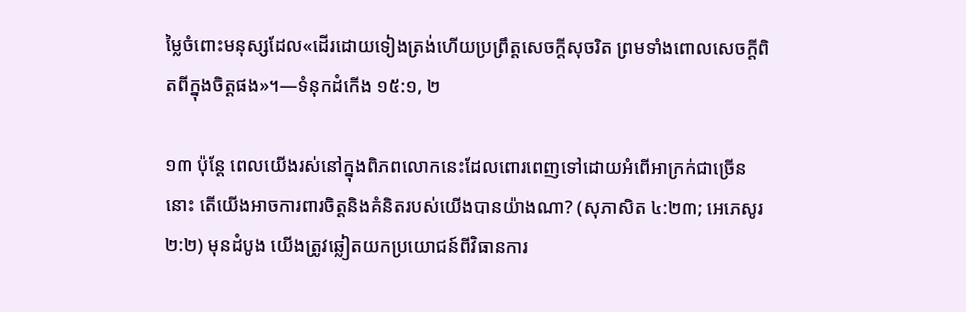ម្លៃចំពោះមនុស្សដែល«ដើរដោយទៀងត្រង់ហើយប្រព្រឹត្តសេចក្ដីសុចរិត ព្រមទាំងពោលសេចក្ដីពិតពីក្នុងចិត្តផង»។—ទំនុកដំកើង ១៥:១, ២

១៣ ប៉ុន្តែ ពេលយើងរស់នៅក្នុងពិភពលោកនេះដែលពោរពេញទៅដោយអំពើអាក្រក់ជាច្រើននោះ តើយើងអាចការពារចិត្តនិងគំនិតរបស់យើងបានយ៉ាងណា? (សុភាសិត ៤:២៣; អេភេសូរ ២:២) មុនដំបូង យើងត្រូវឆ្លៀតយកប្រយោជន៍ពីវិធានការ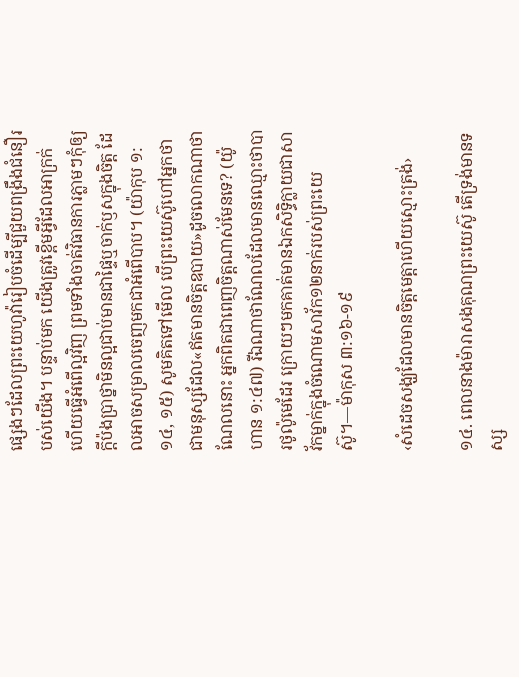ផ្សេងៗដែលព្រះយេហូវ៉ារៀបចំដើម្បីជួយពង្រឹងជំនឿរបស់យើង។ បន្ទាប់មក យើងត្រូវខ្ពើមអ្វីដែលអាក្រក់ហើយធ្វើអំពើល្អវិញ ព្រមទាំងចាត់វិធានការភ្លាមៗកុំឲ្យក្ដីប៉ងប្រាថ្នាមិនល្អជាប់មានជាផ្ទៃឬចាក់ឫសក្នុងចិត្ត ដែលអាចសម្រាលចេញមកជាអំពើបាប។ (យ៉ាកុប ១:១៤, ១៥) សូមគិតទៅមើល បើព្រះយេស៊ូហៅអ្នកថាជាមនុស្សដែល«ឥតមានចិត្តឧបាយ»ដូចលោកណាថាណែលនោះ អ្នកពិតជាពេញចិត្តណាស់មែនទេ? (យ៉ូហាន ១:៤៧) រីឯណាថាណែលដែលមានឈ្មោះថាបារថូល៉ូមេដែរ ក្រោយៗមកគាត់មានឯកសិទ្ធិក្លាយជាសាវ័កម្នាក់ក្នុងចំណោមសាវ័ក១២នាក់របស់ព្រះយេស៊ូ។—ម៉ាកុស ៣:១៦-១៩

‹សំដេចសង្ឃដែលមានចិត្តមេត្ដាហើយស្មោះត្រង់›

១៤. ពេលនាងម៉ារាសងគុណព្រះយេស៊ូ តើទ្រង់មានទស្ស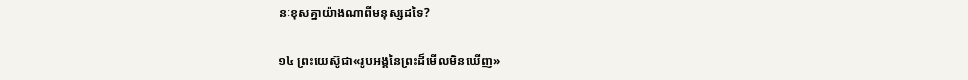នៈខុសគ្នាយ៉ាងណាពីមនុស្សដទៃ?

១៤ ព្រះយេស៊ូជា«រូបអង្គនៃព្រះដ៏មើលមិនឃើញ»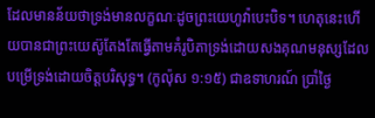ដែលមានន័យថាទ្រង់មានលក្ខណៈដូចព្រះយេហូវ៉ាបេះបិទ។ ហេតុនេះហើយបានជាព្រះយេស៊ូតែងតែធ្វើតាមគំរូបិតាទ្រង់ដោយសងគុណមនុស្សដែលបម្រើទ្រង់ដោយចិត្តបរិសុទ្ធ។ (កូល៉ុស ១:១៥) ជាឧទាហរណ៍ ប្រាំថ្ងៃ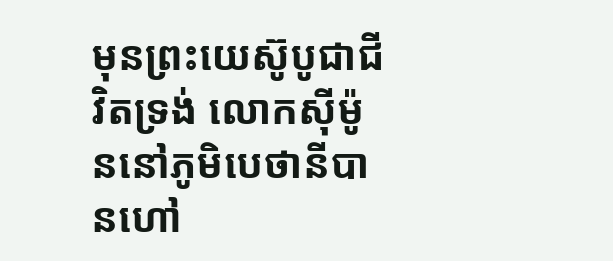មុនព្រះយេស៊ូបូជាជីវិតទ្រង់ លោកស៊ីម៉ូននៅភូមិបេថានីបានហៅ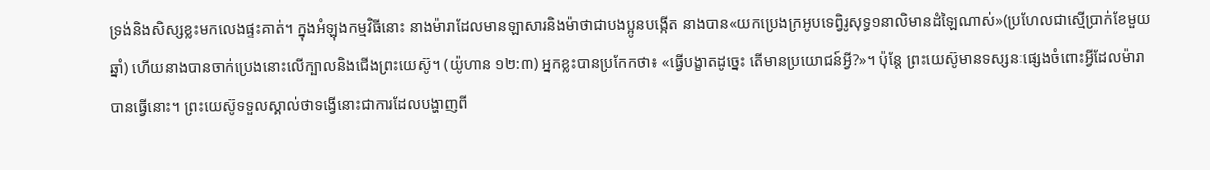ទ្រង់និងសិស្សខ្លះមកលេងផ្ទះគាត់។ ក្នុងអំឡុងកម្មវិធីនោះ នាងម៉ារាដែលមានឡាសារនិងម៉ាថាជាបងប្អូនបង្កើត នាងបាន«យកប្រេងក្រអូបទេព្វិរូសុទ្ធ១នាលិមានដំឡៃណាស់»(ប្រហែលជាស្មើប្រាក់ខែមួយឆ្នាំ) ហើយនាងបានចាក់ប្រេងនោះលើក្បាលនិងជើងព្រះយេស៊ូ។ (យ៉ូហាន ១២:៣) អ្នកខ្លះបានប្រកែកថា៖ «ធ្វើបង្ខាតដូច្នេះ តើមានប្រយោជន៍អ្វី?»។ ប៉ុន្តែ ព្រះយេស៊ូមានទស្សនៈផ្សេងចំពោះអ្វីដែលម៉ារាបានធ្វើនោះ។ ព្រះយេស៊ូទទួលស្គាល់ថាទង្វើនោះជាការដែលបង្ហាញពី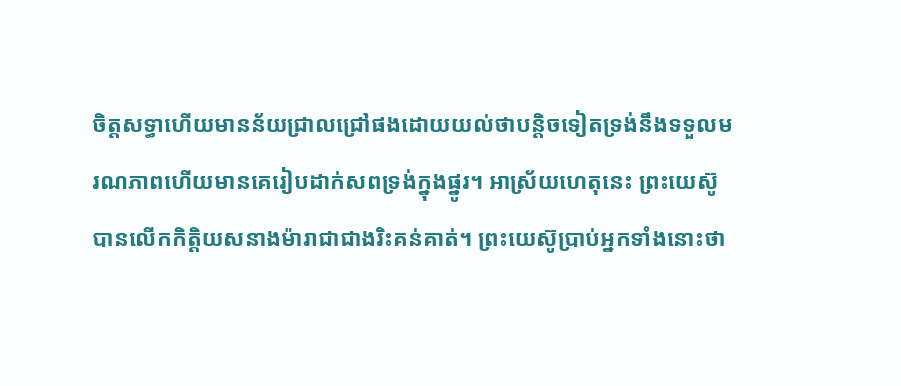ចិត្តសទ្ធាហើយមានន័យជ្រាលជ្រៅផងដោយយល់ថាបន្ដិចទៀតទ្រង់នឹងទទួលមរណភាពហើយមានគេរៀបដាក់សពទ្រង់ក្នុងផ្នូរ។ អាស្រ័យហេតុនេះ ព្រះយេស៊ូបានលើកកិត្ដិយសនាងម៉ារាជាជាងរិះគន់គាត់។ ព្រះយេស៊ូប្រាប់អ្នកទាំងនោះថា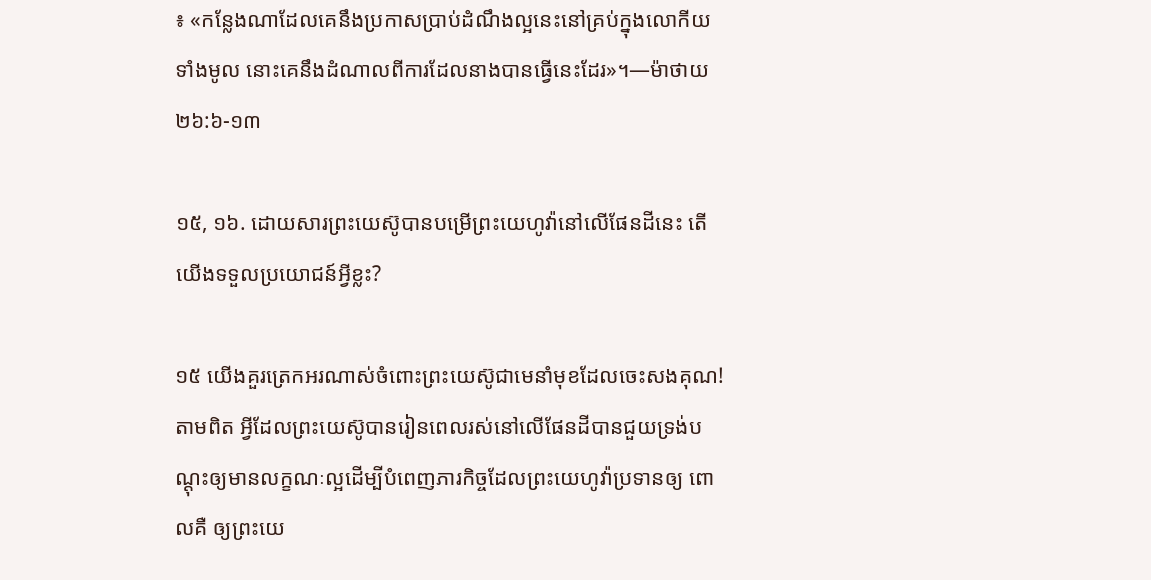៖ «កន្លែងណាដែលគេនឹងប្រកាសប្រាប់ដំណឹងល្អនេះនៅគ្រប់ក្នុងលោកីយទាំងមូល នោះគេនឹងដំណាលពីការដែលនាងបានធ្វើនេះដែរ»។—ម៉ាថាយ ២៦:៦-១៣

១៥, ១៦. ដោយសារព្រះយេស៊ូបានបម្រើព្រះយេហូវ៉ានៅលើផែនដីនេះ តើយើងទទួលប្រយោជន៍អ្វីខ្លះ?

១៥ យើងគួរត្រេកអរណាស់ចំពោះព្រះយេស៊ូជាមេនាំមុខដែលចេះសងគុណ! តាមពិត អ្វីដែលព្រះយេស៊ូបានរៀនពេលរស់នៅលើផែនដីបានជួយទ្រង់បណ្ដុះឲ្យមានលក្ខណៈល្អដើម្បីបំពេញភារកិច្ចដែលព្រះយេហូវ៉ាប្រទានឲ្យ ពោលគឺ ឲ្យព្រះយេ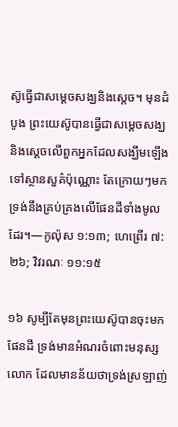ស៊ូធ្វើជាសម្ដេចសង្ឃនិងស្តេច។ មុនដំបូង ព្រះយេស៊ូបានធ្វើជាសម្ដេចសង្ឃនិងស្តេចលើពួកអ្នកដែលសង្ឃឹមឡើងទៅស្ថានសួគ៌ប៉ុណ្ណោះ តែក្រោយៗមកទ្រង់នឹងគ្រប់គ្រងលើផែនដីទាំងមូលដែរ។—កូល៉ុស ១:១៣; ហេព្រើរ ៧:២៦; វិវរណៈ ១១:១៥

១៦ សូម្បីតែមុនព្រះយេស៊ូបានចុះមកផែនដី ទ្រង់មានអំណរចំពោះមនុស្សលោក ដែលមានន័យថាទ្រង់ស្រឡាញ់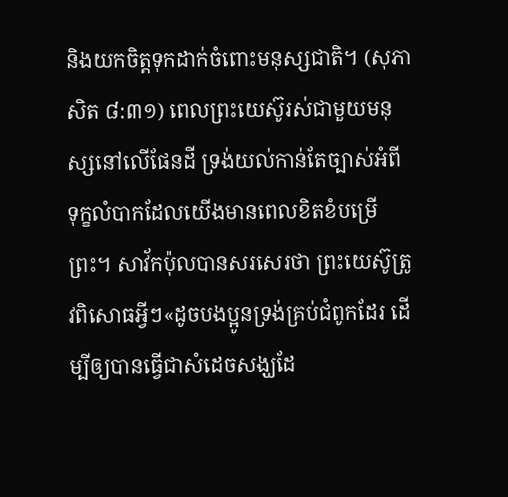និងយកចិត្តទុកដាក់ចំពោះមនុស្សជាតិ។ (សុភាសិត ៨:៣១) ពេលព្រះយេស៊ូរស់ជាមួយមនុស្សនៅលើផែនដី ទ្រង់យល់កាន់តែច្បាស់អំពីទុក្ខលំបាកដែលយើងមានពេលខិតខំបម្រើព្រះ។ សាវ័កប៉ុលបានសរសេរថា ព្រះយេស៊ូត្រូវពិសោធអ្វីៗ«ដូចបងប្អូនទ្រង់គ្រប់ជំពូកដែរ ដើម្បីឲ្យបានធ្វើជាសំដេចសង្ឃដែ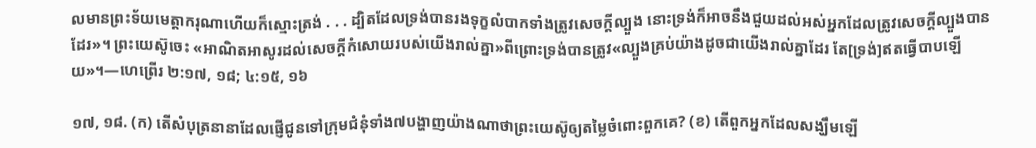លមានព្រះទ័យមេត្ដាករុណាហើយក៏ស្មោះត្រង់ . . . ដ្បិតដែលទ្រង់បានរងទុក្ខលំបាកទាំងត្រូវសេចក្ដីល្បួង នោះទ្រង់ក៏អាចនឹងជួយដល់អស់អ្នកដែលត្រូវសេចក្ដីល្បួងបានដែរ»។ ព្រះយេស៊ូចេះ «អាណិតអាសូរដល់សេចក្ដីកំសោយរបស់យើងរាល់គ្នា»ពីព្រោះទ្រង់បានត្រូវ«ល្បួងគ្រប់យ៉ាងដូចជាយើងរាល់គ្នាដែរ តែ[ទ្រង់]ឥតធ្វើបាបឡើយ»។—ហេព្រើរ ២:១៧, ១៨; ៤:១៥, ១៦

១៧, ១៨. (ក) តើសំបុត្រនានាដែលផ្ញើជូនទៅក្រុមជំនុំទាំង៧បង្ហាញយ៉ាងណាថាព្រះយេស៊ូឲ្យតម្លៃចំពោះពួកគេ? (ខ) តើពួកអ្នកដែលសង្ឃឹមឡើ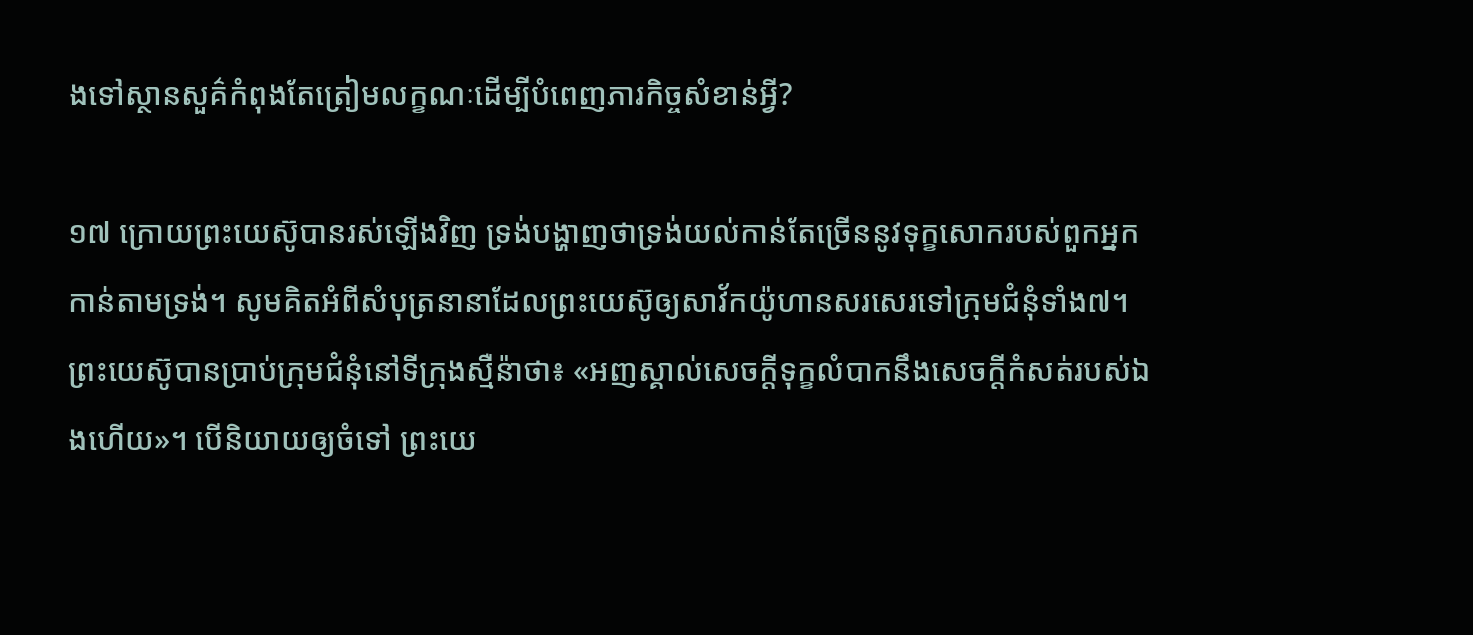ងទៅស្ថានសួគ៌កំពុងតែត្រៀមលក្ខណៈដើម្បីបំពេញភារកិច្ចសំខាន់អ្វី?

១៧ ក្រោយព្រះយេស៊ូបានរស់ឡើងវិញ ទ្រង់បង្ហាញថាទ្រង់យល់កាន់តែច្រើននូវទុក្ខសោករបស់ពួកអ្នកកាន់តាមទ្រង់។ សូមគិតអំពីសំបុត្រនានាដែលព្រះយេស៊ូឲ្យសាវ័កយ៉ូហានសរសេរទៅក្រុមជំនុំទាំង៧។ ព្រះយេស៊ូបានប្រាប់ក្រុមជំនុំនៅទីក្រុងស្មឺន៉ាថា៖ «អញស្គាល់សេចក្ដីទុក្ខលំបាកនឹងសេចក្ដីកំសត់របស់ឯងហើយ»។ បើនិយាយឲ្យចំទៅ ព្រះយេ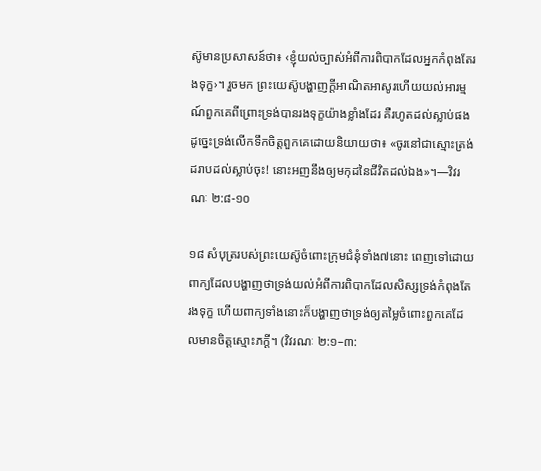ស៊ូមានប្រសាសន៍ថា៖ ‹ខ្ញុំយល់ច្បាស់អំពីការពិបាកដែលអ្នកកំពុងតែរងទុក្ខ›។ រួចមក ព្រះយេស៊ូបង្ហាញក្ដីអាណិតអាសូរហើយយល់អារម្មណ៍ពួកគេពីព្រោះទ្រង់បានរងទុក្ខយ៉ាងខ្លាំងដែរ គឺរហូតដល់ស្លាប់ផង ដូច្នេះទ្រង់លើកទឹកចិត្តពួកគេដោយនិយាយថា៖ «ចូរនៅជាស្មោះត្រង់ដរាបដល់ស្លាប់ចុះ! នោះអញនឹងឲ្យមកុដនៃជីវិតដល់ឯង»។—វិវរណៈ ២:៨-១០

១៨ សំបុត្ររបស់ព្រះយេស៊ូចំពោះក្រុមជំនុំទាំង៧នោះ ពេញទៅដោយពាក្យដែលបង្ហាញថាទ្រង់យល់អំពីការពិបាកដែលសិស្សទ្រង់កំពុងតែរងទុក្ខ ហើយពាក្យទាំងនោះក៏បង្ហាញថាទ្រង់ឲ្យតម្លៃចំពោះពួកគេដែលមានចិត្តស្មោះភក្ដី។ (វិវរណៈ ២:១–៣: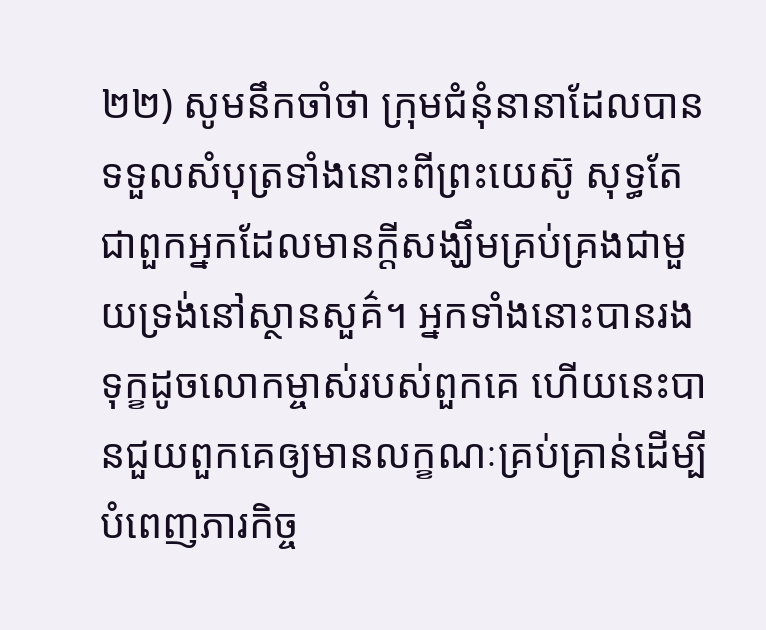២២) សូមនឹកចាំថា ក្រុមជំនុំនានាដែលបានទទួលសំបុត្រទាំងនោះពីព្រះយេស៊ូ សុទ្ធតែជាពួកអ្នកដែលមានក្ដីសង្ឃឹមគ្រប់គ្រងជាមួយទ្រង់នៅស្ថានសួគ៌។ អ្នកទាំងនោះបានរងទុក្ខដូចលោកម្ចាស់របស់ពួកគេ ហើយនេះបានជួយពួកគេឲ្យមានលក្ខណៈគ្រប់គ្រាន់ដើម្បីបំពេញភារកិច្ច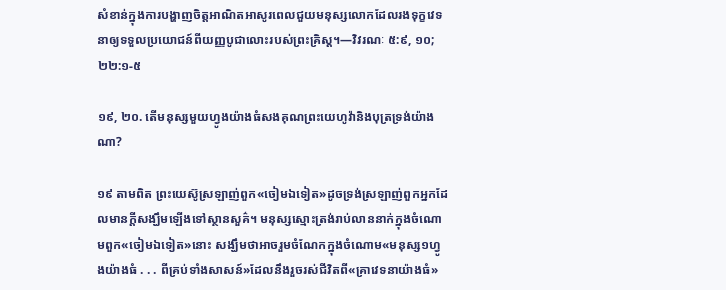សំខាន់ក្នុងការបង្ហាញចិត្តអាណិតអាសូរពេលជួយមនុស្សលោកដែលរងទុក្ខវេទនាឲ្យទទួលប្រយោជន៍ពីយញ្ញបូជាលោះរបស់ព្រះគ្រិស្ត។—វិវរណៈ ៥:៩, ១០; ២២:១-៥

១៩, ២០. តើមនុស្សមួយហ្វូងយ៉ាងធំសងគុណព្រះយេហូវ៉ានិងបុត្រទ្រង់យ៉ាងណា?

១៩ តាមពិត ព្រះយេស៊ូស្រឡាញ់ពួក«ចៀមឯទៀត»ដូចទ្រង់ស្រឡាញ់ពួកអ្នកដែលមានក្ដីសង្ឃឹមឡើងទៅស្ថានសួគ៌។ មនុស្សស្មោះត្រង់រាប់លាននាក់ក្នុងចំណោមពួក«ចៀមឯទៀត»នោះ សង្ឃឹមថាអាចរួមចំណែកក្នុងចំណោម«មនុស្ស១ហ្វូងយ៉ាងធំ . . . ពីគ្រប់ទាំងសាសន៍»ដែលនឹងរួចរស់ជីវិតពី«គ្រាវេទនាយ៉ាងធំ»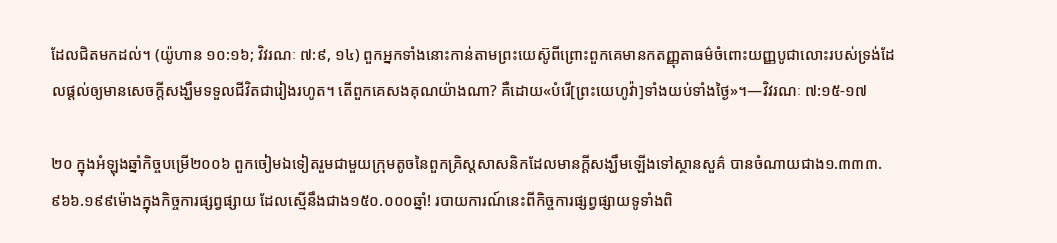ដែលជិតមកដល់។ (យ៉ូហាន ១០:១៦; វិវរណៈ ៧:៩, ១៤) ពួកអ្នកទាំងនោះកាន់តាមព្រះយេស៊ូពីព្រោះពួកគេមានកតញ្ញុតាធម៌ចំពោះយញ្ញបូជាលោះរបស់ទ្រង់ដែលផ្ដល់ឲ្យមានសេចក្ដីសង្ឃឹមទទួលជីវិតជារៀងរហូត។ តើពួកគេសងគុណយ៉ាងណា? គឺដោយ«បំរើ[ព្រះយេហូវ៉ា]ទាំងយប់ទាំងថ្ងៃ»។—វិវរណៈ ៧:១៥-១៧

២០ ក្នុងអំឡុងឆ្នាំកិច្ចបម្រើ២០០៦ ពួកចៀមឯទៀតរួមជាមួយក្រុមតូចនៃពួកគ្រិស្តសាសនិកដែលមានក្ដីសង្ឃឹមឡើងទៅស្ថានសួគ៌ បានចំណាយជាង១.៣៣៣.៩៦៦.១៩៩ម៉ោងក្នុងកិច្ចការផ្សព្វផ្សាយ ដែលស្មើនឹងជាង១៥០.០០០ឆ្នាំ! របាយការណ៍នេះពីកិច្ចការផ្សព្វផ្សាយទូទាំងពិ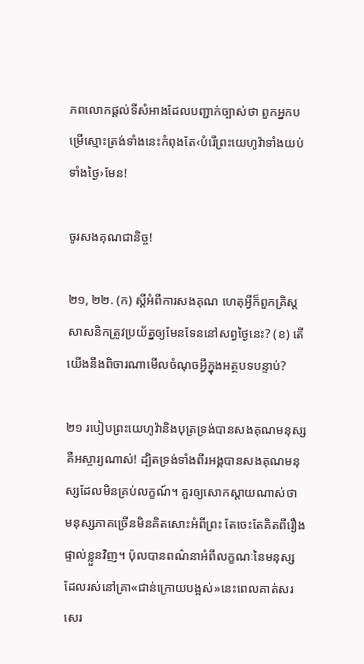ភពលោកផ្ដល់ទីសំអាងដែលបញ្ជាក់ច្បាស់ថា ពួកអ្នកបម្រើស្មោះត្រង់ទាំងនេះកំពុងតែ‹បំរើព្រះយេហូវ៉ាទាំងយប់ទាំងថ្ងៃ›មែន!

ចូរសងគុណជានិច្ច!

២១, ២២. (ក) ស្តីអំពីការសងគុណ ហេតុអ្វីក៏ពួកគ្រិស្តសាសនិកត្រូវប្រយ័ត្នឲ្យមែនទែននៅសព្វថ្ងៃនេះ? (ខ) តើយើងនឹងពិចារណាមើលចំណុចអ្វីក្នុងអត្ថបទបន្ទាប់?

២១ របៀបព្រះយេហូវ៉ានិងបុត្រទ្រង់បានសងគុណមនុស្ស គឺអស្ចារ្យណាស់! ដ្បិតទ្រង់ទាំងពីរអង្គបានសងគុណមនុស្សដែលមិនគ្រប់លក្ខណ៍។ គួរឲ្យសោកស្ដាយណាស់ថា មនុស្សភាគច្រើនមិនគិតសោះអំពីព្រះ តែចេះតែគិតពីរឿងផ្ទាល់ខ្លួនវិញ។ ប៉ុលបានពណ៌នាអំពីលក្ខណៈនៃមនុស្សដែលរស់នៅគ្រា«ជាន់ក្រោយបង្អស់»នេះពេលគាត់សរសេរ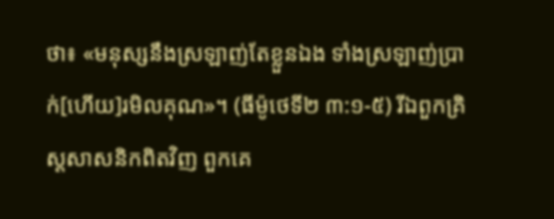ថា៖ «មនុស្សនឹងស្រឡាញ់តែខ្លួនឯង ទាំងស្រឡាញ់ប្រាក់[ហើយ]រមិលគុណ»។ (ធីម៉ូថេទី២ ៣:១-៥) រីឯពួកគ្រិស្តសាសនិកពិតវិញ ពួកគេ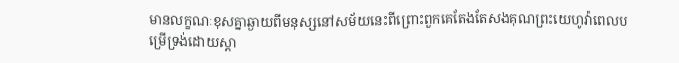មានលក្ខណៈខុសគ្នាឆ្ងាយពីមនុស្សនៅសម័យនេះពីព្រោះពួកគេតែងតែសងគុណព្រះយេហូវ៉ាពេលបម្រើទ្រង់ដោយស្ដា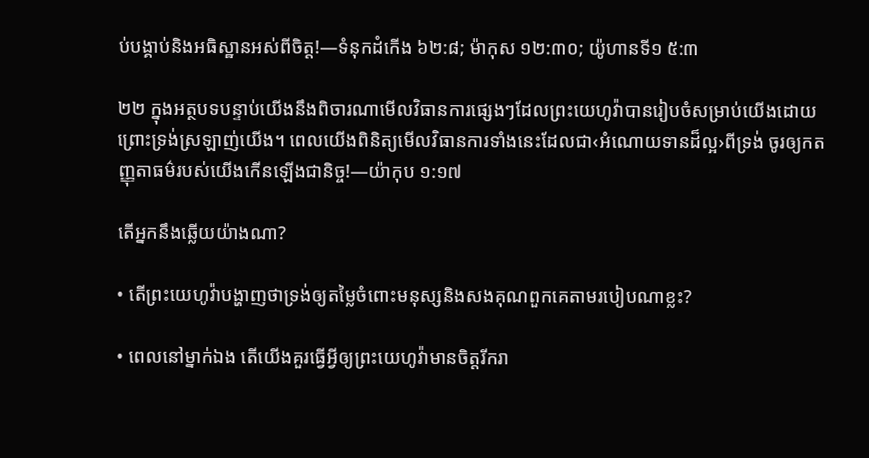ប់បង្គាប់និងអធិស្ឋានអស់ពីចិត្ត!—ទំនុកដំកើង ៦២:៨; ម៉ាកុស ១២:៣០; យ៉ូហានទី១ ៥:៣

២២ ក្នុងអត្ថបទបន្ទាប់យើងនឹងពិចារណាមើលវិធានការផ្សេងៗដែលព្រះយេហូវ៉ាបានរៀបចំសម្រាប់យើងដោយព្រោះទ្រង់ស្រឡាញ់យើង។ ពេលយើងពិនិត្យមើលវិធានការទាំងនេះដែលជា‹អំណោយទានដ៏ល្អ›ពីទ្រង់ ចូរឲ្យកតញ្ញុតាធម៌របស់យើងកើនឡើងជានិច្ច!—យ៉ាកុប ១:១៧

តើអ្នកនឹងឆ្លើយយ៉ាងណា?

• តើព្រះយេហូវ៉ាបង្ហាញថាទ្រង់ឲ្យតម្លៃចំពោះមនុស្សនិងសងគុណពួកគេតាមរបៀបណាខ្លះ?

• ពេលនៅម្នាក់ឯង តើយើងគួរធ្វើអ្វីឲ្យព្រះយេហូវ៉ាមានចិត្តរីករា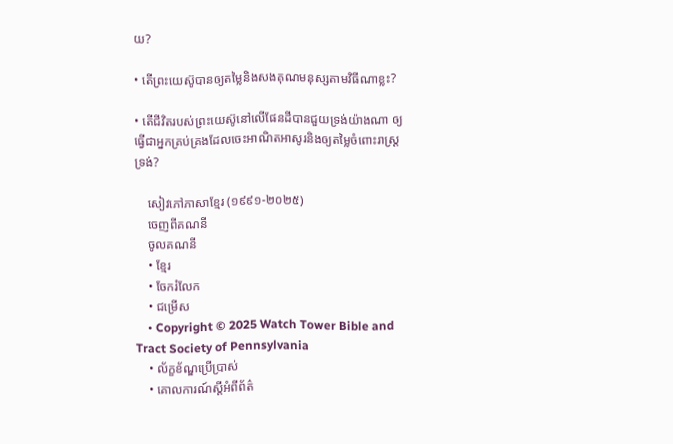យ?

• តើព្រះយេស៊ូបានឲ្យតម្លៃនិងសងគុណមនុស្សតាមវិធីណាខ្លះ?

• តើជីវិតរបស់ព្រះយេស៊ូនៅលើផែនដីបានជួយទ្រង់យ៉ាងណា ឲ្យធ្វើជាអ្នកគ្រប់គ្រងដែលចេះអាណិតអាសូរនិងឲ្យតម្លៃចំពោះរាស្ត្រទ្រង់?

    សៀវភៅភាសាខ្មែរ (១៩៩១-២០២៥)
    ចេញពីគណនី
    ចូលគណនី
    • ខ្មែរ
    • ចែករំលែក
    • ជម្រើស
    • Copyright © 2025 Watch Tower Bible and Tract Society of Pennsylvania
    • ល័ក្ខខ័ណ្ឌប្រើប្រាស់
    • គោលការណ៍ស្ដីអំពីព័ត៌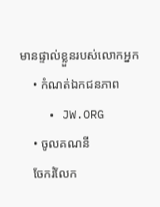មានផ្ទាល់ខ្លួនរបស់លោកអ្នក
    • កំណត់ឯកជនភាព
    • JW.ORG
    • ចូលគណនី
    ចែករំលែក